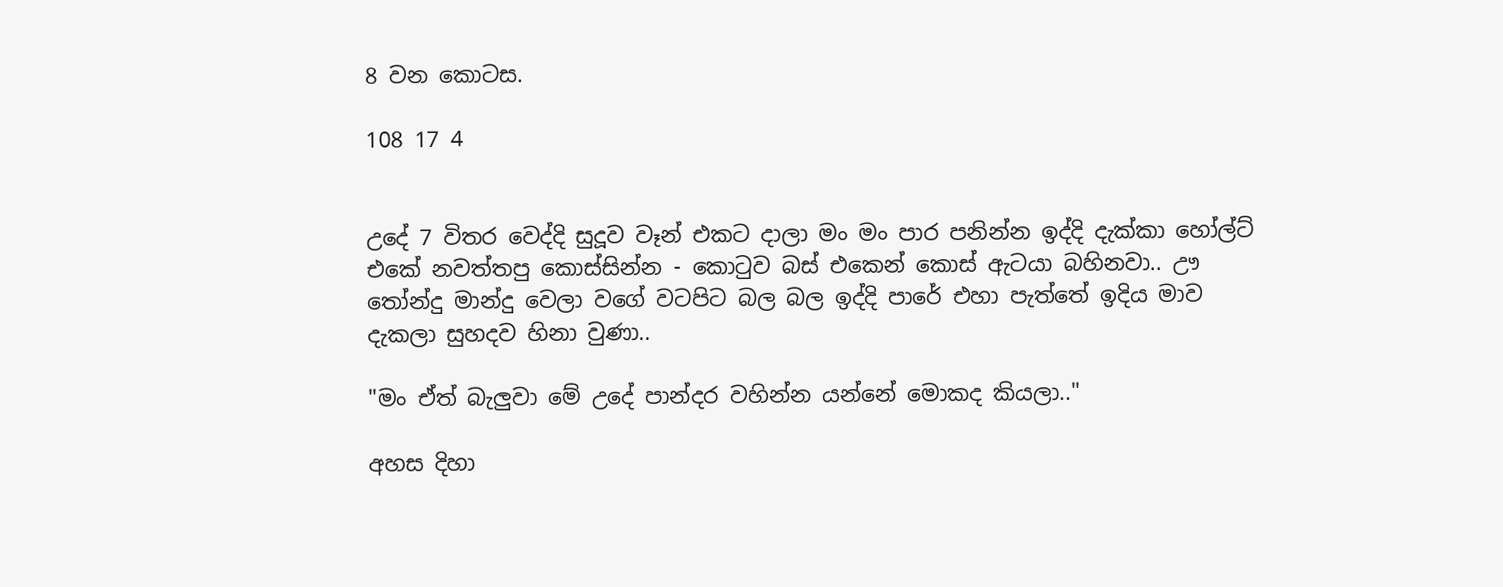8 වන කොටස.

108 17 4


උදේ 7 විතර වෙද්දි සුදූව වෑන් එකට දාලා මං මං පාර පනින්න ඉද්දි දැක්කා හෝල්ට් එකේ නවත්තපු කොස්සින්න - කොටුව බස් එකෙන් කොස් ඇටයා බහිනවා.. ඌ තෝන්දු මාන්දු වෙලා වගේ වටපිට බල බල ඉද්දි පාරේ එහා පැත්තේ ඉදිය මාව දැකලා සුහදව හිනා වුණා..

"මං ඒත් බැලුවා මේ උදේ පාන්දර වහින්න යන්නේ මොකද කියලා.."

අහස දිහා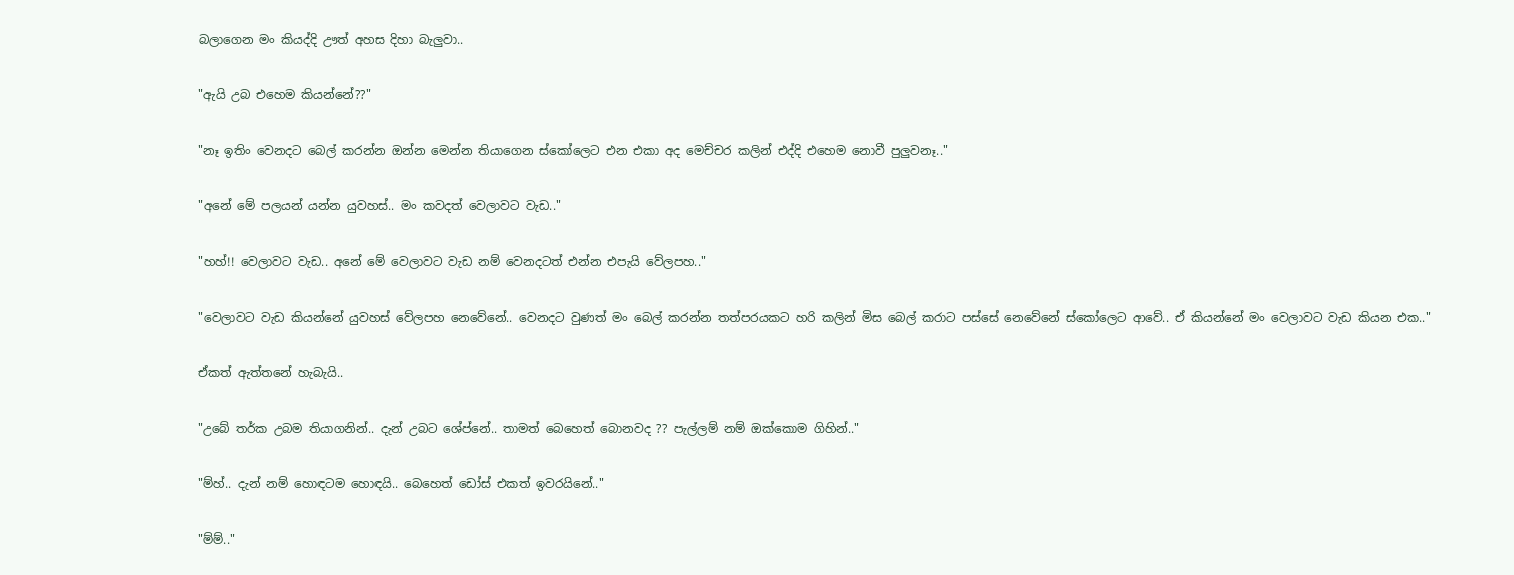බලාගෙන මං කියද්දි ඌත් අහස දිහා බැලුවා..

"ඇයි උබ එහෙම කියන්නේ??"

"නෑ ඉතිං වෙනදට බෙල් කරන්න ඔන්න මෙන්න තියාගෙන ස්කෝලෙට එන එකා අද මෙච්චර කලින් එද්දි එහෙම නොවී පුලුවනෑ.."

"අනේ මේ පලයන් යන්න යුවහස්.. මං කවදත් වෙලාවට වැඩ.."

"හහ්!! වෙලාවට වැඩ.. අනේ මේ වෙලාවට වැඩ නම් වෙනදටත් එන්න එපැයි වේලපහ.."

"වෙලාවට වැඩ කියන්නේ යුවහස් වේලපහ නෙවේනේ.. වෙනදට වුණත් මං බෙල් කරන්න තත්පරයකට හරි කලින් මිස බෙල් කරාට පස්සේ නෙවේනේ ස්කෝලෙට ආවේ.. ඒ කියන්නේ මං වෙලාවට වැඩ කියන එක.."

ඒකත් ඇත්තනේ හැබැයි..

"උබේ තර්ක උබම තියාගනින්.. දැන් උබට ශේප්නේ.. තාමත් බෙහෙත් බොනවද ?? පැල්ලම් නම් ඔක්කොම ගිහින්.."

"ම්හ්.. දැන් නම් හොඳටම හොඳයි.. බෙහෙත් ඩෝස් එකත් ඉවරයිනේ.."

"ම්ම්.."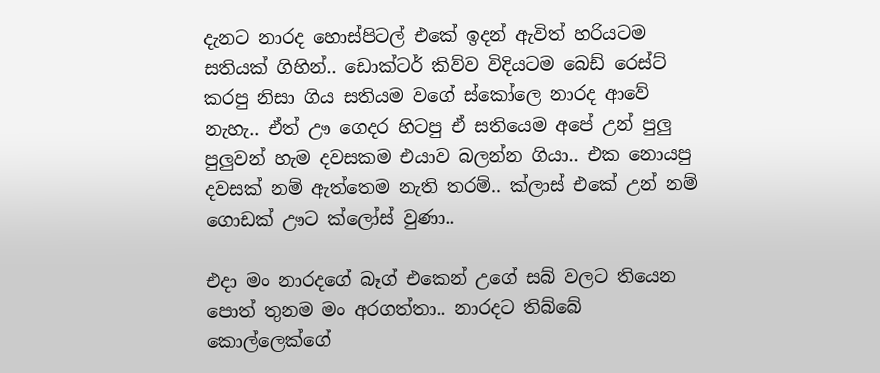දැනට නාරද හොස්පිටල් එකේ ඉදන් ඇවිත් හරියටම සතියක් ගිහින්.. ඩොක්ටර් කිව්ව විදියටම බෙඩ් රෙස්ට් කරපු නිසා ගිය සතියම වගේ ස්කෝලෙ නාරද ආවේ නැහැ.. ඒත් ඌ ගෙදර හිටපු ඒ සතියෙම අපේ උන් පුලු පුලුවන් හැම දවසකම එයාව බලන්න ගියා.. එක නොයපු දවසක් නම් ඇත්තෙම නැති තරම්.. ක්ලාස් එකේ උන් නම් ගොඩක් ඌට ක්ලෝස් වුණා..

එදා මං නාරදගේ බෑග් එකෙන් උගේ සබ් වලට තියෙන පොත් තුනම මං අරගත්තා.. නාරදට තිබ්බේ කොල්ලෙක්ගේ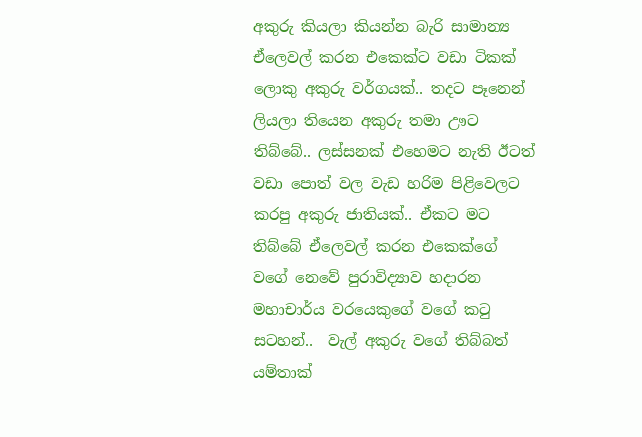අකුරු කියලා කියන්න බැරි සාමාන්‍ය ඒලෙවල් කරන එකෙක්ට වඩා ටිකක් ලොකු අකුරු වර්ගයක්.. තදට පෑනෙන් ලියලා තියෙන අකුරු තමා ඌට තිබ්බේ.. ලස්සනක් එහෙමට නැති ඊටත්  වඩා පොත් වල වැඩ හරිම පිළිවෙලට කරපු අකුරු ජාතියක්.. ඒකට මට තිබ්බේ ඒලෙවල් කරන එකෙක්ගේ වගේ නෙවේ පුරාවිද්‍යාව හදාරන මහාචාර්ය වරයෙකුගේ වගේ කටු සටහන්..  වැල් අකුරු වගේ තිබ්බත් යම්තාක්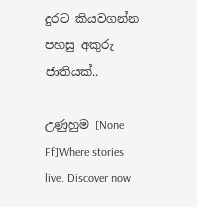දුරට කියවගන්න පහසු අකුරු ජාතියක්..

උණුහුම [None Ff]Where stories live. Discover now